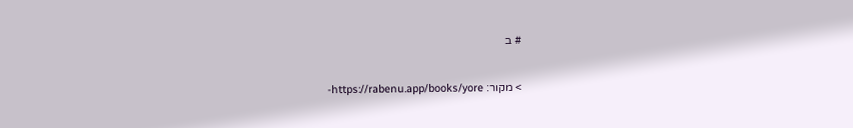# ב

> מקור: https://rabenu.app/books/yore-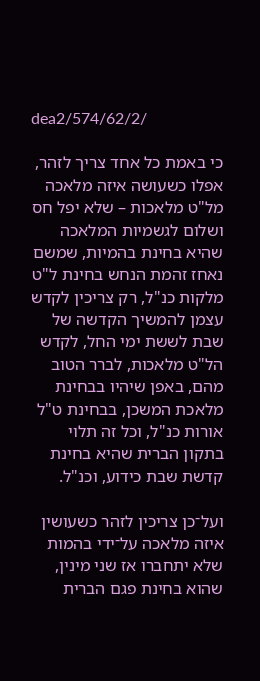dea2/574/62/2/

כי באמת כל אחד צריך לזהר, אפלו כשעושה איזה מלאכה מל"ט מלאכות – שלא יפל חס ושלום לגשמיות המלאכה שהיא בחינת בהמיות, שמשם נאחז זהמת הנחש בחינת ל"ט מלקות כנ"ל, רק צריכין לקדש עצמן להמשיך הקדשה של שבת לששת ימי החל, לקדש הל"ט מלאכות, לברר הטוב מהם, באפן שיהיו בבחינת מלאכת המשכן, בבחינת ט"ל אורות כנ"ל, וכל זה תלוי בתקון הברית שהיא בחינת קדשת שבת כידוע, וכנ"ל.

ועל־כן צריכין לזהר כשעושין איזה מלאכה על־ידי בהמות שלא יתחברו אז שני מינין, שהוא בחינת פגם הברית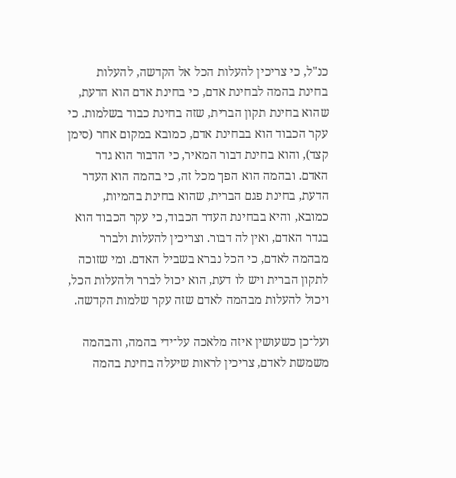כנ"ל, כי צריכין להעלות הכל אל הקדשה, להעלות בחינת בהמה לבחינת אדם, כי בחינת אדם הוא הדעת, שהוא בחינת תקון הברית, שזה בחינת כבוד בשלמות. כי עקר הכבוד הוא בבחינת אדם, כמובא במקום אחר (סימן קצד), והוא בחינת דבור המאיר, כי הדבור הוא גדר האדם. ובהמה הוא הפך מכל זה, כי בהמה הוא העדר הדעת, בחינת פגם הברית, שהוא בחינת בהמיות, כמובא, והיא בבחינת העדר הכבוד, כי עקר הכבוד הוא בגדר האדם, ואין לה דבור. וצריכין להעלות ולברר מבהמה לאדם, כי הכל נברא בשביל האדם. ומי שזוכה לתקון הברית ויש לו דעת, הוא יכול לברר ולהעלות הכל, ויכול להעלות מבהמה לאדם שזה עקר שלמות הקדשה.

ועל־כן כשעושין איזה מלאכה על־ידי בהמה, והבהמה משמשת לאדם, צריכין לראות שיעלה בחינת בהמה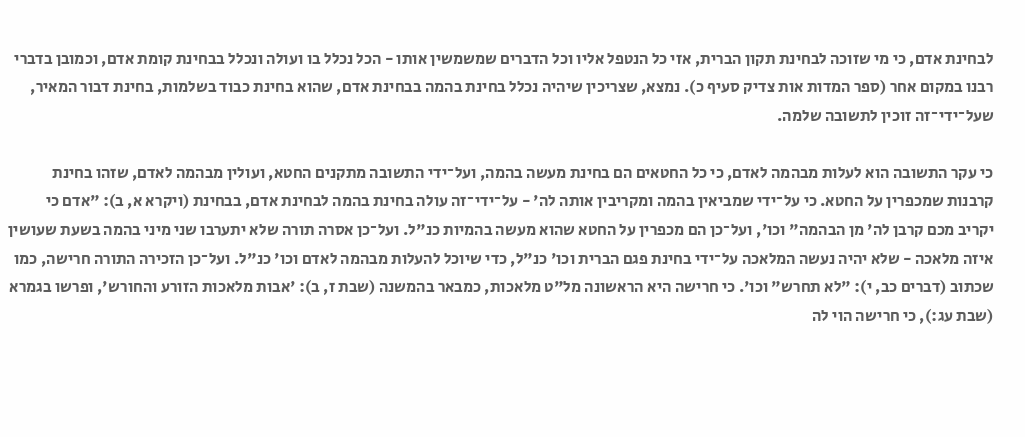לבחינת אדם, כי מי שזוכה לבחינת תקון הברית, אזי כל הנטפל אליו וכל הדברים שמשמשין אותו - הכל נכלל בו ועולה ונכלל בבחינת קומת אדם, וכמובן בדברי רבנו במקום אחר (ספר המדות אות צדיק סעיף כ). נמצא, שצריכין שיהיה נכלל בחינת בהמה בבחינת אדם, שהוא בחינת כבוד בשלמות, בחינת דבור המאיר, שעל־ידי־זה זוכין לתשובה שלמה.

כי עקר התשובה הוא לעלות מבהמה לאדם, כי כל החטאים הם בחינת מעשה בהמה, ועל־ידי התשובה מתקנים החטא, ועולין מבהמה לאדם, שזהו בחינת קרבנות שמכפרין על החטא. כי על־ידי שמביאין בהמה ומקריבין אותה לה' - על־ידי־זה עולה בחינת בהמה לבחינת אדם, בבחינת (ויקרא א, ב): "אדם כי יקריב מכם קרבן לה' מן הבהמה" וכו', ועל־כן הם מכפרין על החטא שהוא מעשה בהמיות כנ"ל. ועל־כן אסרה תורה שלא יתערבו שני מיני בהמה בשעת שעושין איזה מלאכה - שלא יהיה נעשה המלאכה על־ידי בחינת פגם הברית וכו' כנ"ל, כדי שיוכל להעלות מבהמה לאדם וכו' כנ"ל. ועל־כן הזכירה התורה חרישה, כמו שכתוב (דברים כב, י): "לא תחרש" וכו'. כי חרישה היא הראשונה מל"ט מלאכות, כמבאר בהמשנה (שבת ז, ב): 'אבות מלאכות הזורע והחורש', ופרשו בגמרא (שבת עג:), כי חרישה הוי לה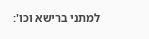למתני ברישא וכו':